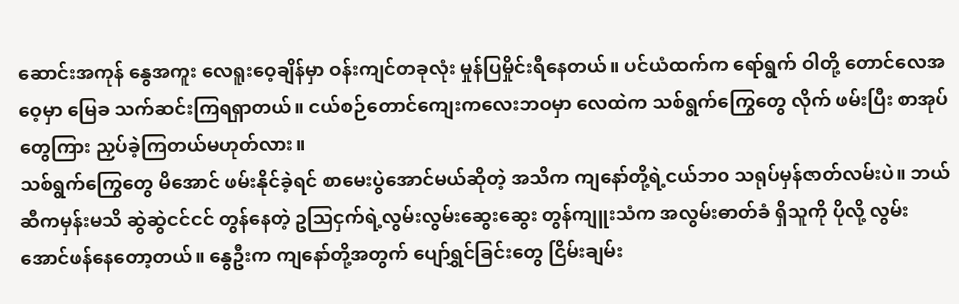ဆောင်းအကုန် နွေအကူး လေရူးဝေ့ချိန်မှာ ဝန်းကျင်တခုလုံး မှုန်ပြမှိုင်းရီနေတယ်။ ပင်ယံထက်က ရော်ရွက် ဝါတို့ တောင်လေအဝေ့မှာ မြေခ သက်ဆင်းကြရရှာတယ်။ ငယ်စဉ်တောင်ကျေးကလေးဘဝမှာ လေထဲက သစ်ရွက်ကြွေတွေ လိုက် ဖမ်းပြီး စာအုပ်တွေကြား ညှပ်ခဲ့ကြတယ်မဟုတ်လား။
သစ်ရွက်ကြွေတွေ မိအောင် ဖမ်းနိုင်ခဲ့ရင် စာမေးပွဲအောင်မယ်ဆိုတဲ့ အသိက ကျနော်တို့ရဲ့ငယ်ဘ၀ သရုပ်မှန်ဇာတ်လမ်းပဲ။ ဘယ်ဆီကမှန်းမသိ ဆွဲဆွဲငင်ငင် တွန်နေတဲ့ ဥသြငှက်ရဲ့လွမ်းလွမ်းဆွေးဆွေး တွန်ကျူးသံက အလွမ်းဓာတ်ခံ ရှိသူကို ပိုလို့ လွမ်းအောင်ဖန်နေတော့တယ်။ နွေဦးက ကျနော်တို့အတွက် ပျော်ရွှင်ခြင်းတွေ ငြိမ်းချမ်း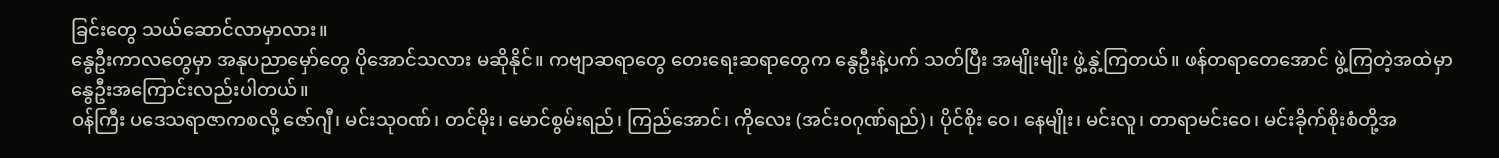ခြင်းတွေ သယ်ဆောင်လာမှာလား။
နွေဦးကာလတွေမှာ အနုပညာမှော်တွေ ပိုအောင်သလား မဆိုနိုင်။ ကဗျာဆရာတွေ တေးရေးဆရာတွေက နွေဦးနဲ့ပက် သတ်ပြီး အမျိုးမျိုး ဖွဲ့နွဲ့ကြတယ်။ ဖန်တရာတေအောင် ဖွဲ့ကြတဲ့အထဲမှာ နွေဦးအကြောင်းလည်းပါတယ်။
ဝန်ကြီး ပဒေသရာဇာကစလို့ ဇော်ဂျီ၊ မင်းသုဝဏ်၊ တင်မိုး၊ မောင်စွမ်းရည်၊ ကြည်အောင်၊ ကိုလေး (အင်းဝဂုဏ်ရည်)၊ ပိုင်စိုး ဝေ၊ နေမျိုး၊ မင်းလူ၊ တာရာမင်းဝေ၊ မင်းခိုက်စိုးစံတို့အ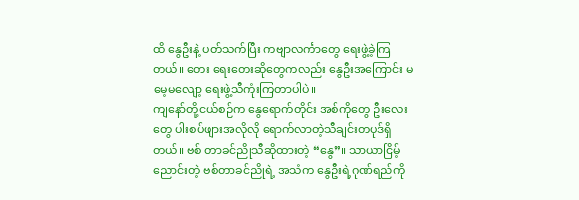ထိ နွေဦးနဲ့ ပတ်သက်ပြီး ကဗျာလင်္ကာတွေ ရေးဖွဲ့ခဲ့ကြတယ်။ တေး ရေးတေးဆိုတွေကလည်း နွေဦးအကြောင်း မမေ့မလျော့ ရေးဖွဲ့သီကုံးကြတာပါပဲ။
ကျနော်တို့ငယ်စဉ်က နွေရောက်တိုင်း အစ်ကိုတွေ ဦးလေးတွေ ပါးစပ်ဖျားအလိုလို ရောက်လာတဲ့သီချင်းတပုဒ်ရှိတယ်။ ဗစ် တာခင်ညိုသီဆိုထားတဲ့ “နွေ”။ သာယာငြိမ့်ညောင်းတဲ့ ဗစ်တာခင်ညိုရဲ့ အသံက နွေဦးရဲ့ဂုဏ်ရည်ကို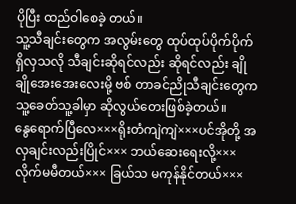ပိုပြီး ထည်ဝါစေခဲ့ တယ်။
သူ့သီချင်းတွေက အလွမ်းတွေ ထုပ်ထုပ်ပိုက်ပိုက်ရှိလှသလို သီချင်းဆိုရင်လည်း ဆိုရင်လည်း ချိုချိုအေးအေးလေးမို့ ဗစ် တာခင်ညိုသီချင်းတွေက သူ့ခေတ်သူ့ခါမှာ ဆိုလွယ်တေးဖြစ်ခဲ့တယ်။
နွေရောက်ပြီလေ×××ရိုးတံကျဲကျဲ×××ပင်အိုတို့ အလှချင်းလည်းပြိုင်××× ဘယ်ဆေးရေးလို့×××လိုက်မမီတယ်××× ခြယ်သ မကုန်နိုင်တယ်×××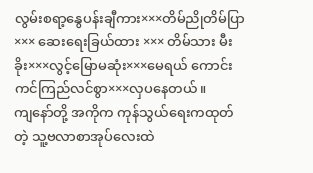လွမ်းစရာ့နွေပန်းချီကား×××တိမ်ညိုတိမ်ပြာ××× ဆေးရေးခြယ်ထား ××× တိမ်သား မီးခိုး×××လွင့်မြောမဆုံး×××မေရယ် ကောင်းကင်ကြည်လင်စွာ×××လှပနေတယ်။
ကျနော်တို့ အကိုက ကုန်သွယ်ရေးကထုတ်တဲ့ သူ့ဗလာစာအုပ်လေးထဲ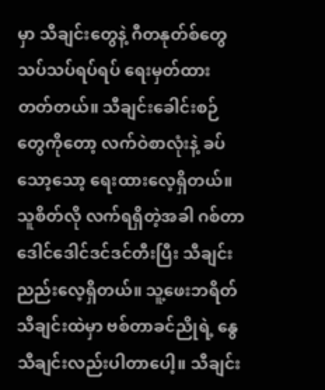မှာ သီချင်းတွေနဲ့ ဂီတနုတ်စ်တွေသပ်သပ်ရပ်ရပ် ရေးမှတ်ထားတတ်တယ်။ သီချင်းခေါင်းစဉ်တွေကိုတော့ လက်ဝဲစာလုံးနဲ့ ခပ်သော့သော့ ရေးထားလေ့ရှိတယ်။ သူစိတ်လို လက်ရရှိတဲ့အခါ ဂစ်တာဒေါင်ဒေါင်ဒင်ဒင်တီးပြီး သီချင်းညည်းလေ့ရှိတယ်။ သူ့ဖေးဘရိတ်သီချင်းထဲမှာ ဗစ်တာခင်ညိုရဲ့ နွေ သီချင်းလည်းပါတာပေါ့။ သီချင်း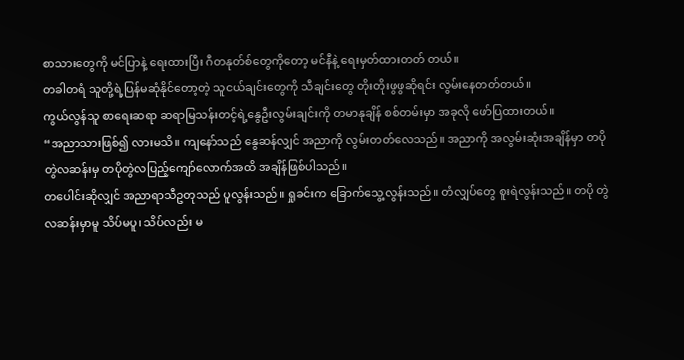စာသားတွေကို မင်ပြာနဲ့ ရေးထားပြီး ဂီတနုတ်စ်တွေကိုတော့ မင်နီနဲ့ ရေးမှတ်ထားတတ် တယ်။
တခါတရံ သူတို့ရဲ့ပြန်မဆုံနိုင်တော့တဲ့ သူငယ်ချင်းတွေကို သီချင်းတွေ တိုးတိုးဖွဖွဆိုရင်း လွမ်းနေတတ်တယ်။
ကွယ်လွန်သူ စာရေးဆရာ ဆရာမြသန်းတင့်ရဲ့နွေဦးလွမ်းချင်းကို တမာနုချိန် စစ်တမ်းမှာ အခုလို ဖော်ပြထားတယ်။
“အညာသားဖြစ်၍ လားမသိ။ ကျနော်သည် နွေဆန်လျှင် အညာကို လွမ်းတတ်လေသည်။ အညာကို အလွမ်းဆုံးအချိန်မှာ တပိုတွဲလဆန်းမှ တပိုတွဲလပြည့်ကျော်လောက်အထိ အချိန်ဖြစ်ပါသည်။
တပေါင်းဆိုလျှင် အညာရာသီဥတုသည် ပူလွန်းသည်။ ရှုခင်းက ခြောက်သွေ့လွန်းသည်။ တံလျှပ်တွေ စူးရဲလွန်းသည်။ တပို တွဲလဆန်းမှာမူ သိပ်မပူ၊ သိပ်လည်း မ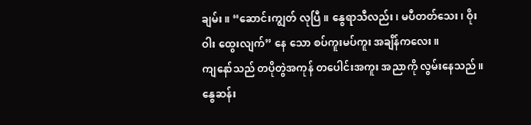ချမ်း။ “ဆောင်းကျွတ် လုပြီ။ နွေရာသီလည်း၊ မပီတတ်သေး၊ ဝိုး ဝါး ထွေးလျက်” နေ သော စပ်ကူးမပ်ကူး အချိန်ကလေး။
ကျနော်သည် တပိုတွဲအကုန် တပေါင်းအကူး အညာကို လွမ်းနေသည်။ နွေဆန်း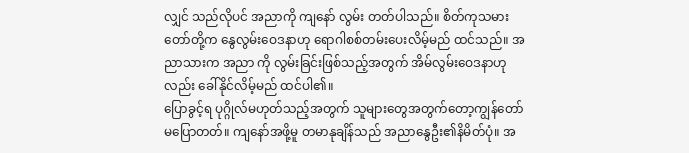လျှင် သည်လိုပင် အညာကို ကျနော် လွမ်း တတ်ပါသည်။ စိတ်ကုသမားတော်တို့က နွေလွမ်းဝေဒနာဟု ရောဂါစစ်တမ်းပေးလိမ့်မည် ထင်သည်။ အညာသားက အညာ ကို လွမ်းခြင်းဖြစ်သည့်အတွက် အိမ်လွမ်းဝေဒနာဟုလည်း ခေါ်နိုင်လိမ့်မည် ထင်ပါ၏။
ပြောခွင့်ရ ပုဂ္ဂိုလ်မဟုတ်သည့်အတွက် သူများတွေအတွက်တော့ကျွန်တော်မပြောတတ်။ ကျနော်အဖို့မူ တမာနုချိန်သည် အညာနွေဦး၏နိမိတ်ပုံ။ အ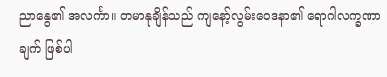ညာနွေ၏ အလင်္ကာ။ တမာနုချိန်သည် ကျနော့်လွမ်းဝေဒနာ၏ ရောဂါလက္ခဏာချက် ဖြစ်ပါ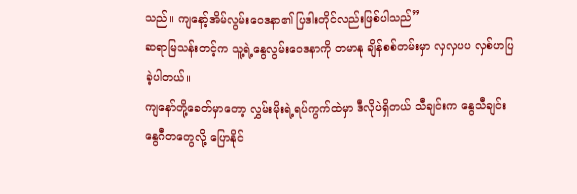သည်။ ကျနော့်အိမ်လွမ်းဝေဒနာ၏ ပြဒါးတိုင်လည်းဖြစ်ပါသည်”
ဆရာမြသန်းတင့်က သူ့ရဲ့နွေလွမ်းဝေဒနာကို တမာနု ချိန်စစ်တမ်းမှာ လှလှပပ လှစ်ဟပြခဲ့ပါတယ်။
ကျနော်တို့ခေတ်မှာတော့ လွှမ်းမိုးရဲ့ရပ်ကွက်ထဲမှာ ဒီလိုပဲရှိတယ် သီချင်းက နွေသီချင်း နွေဂီတတွေလို့ ပြောနိုင်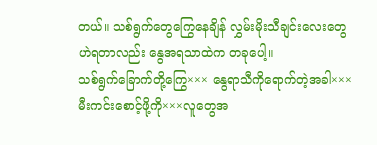တယ်။ သစ်ရွက်တွေကြွေနေချိန် လွှမ်းမိုးသီချင်းလေးတွေ ဟဲရတာလည်း နွေအရသာထဲက တခုပေါ့။
သစ်ရွက်ခြောက်တို့ကြွေ××× နွေရာသီကိုရောက်တဲ့အခါ×××မီးကင်းစောင့်ဖို့ကို×××လူတွေအ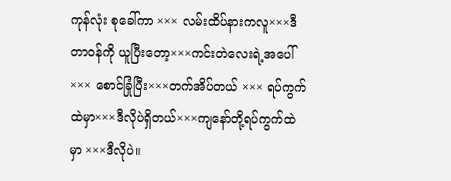ကုန်လုံး စုခေါ်ကာ ××× လမ်းထိပ်နားကလူ×××ဒီတာဝန်ကို ယူပြီးတော့×××ကင်းတဲလေးရဲ့အပေါ် ××× စောင်ခြုံပြီး×××တက်အိပ်တယ် ××× ရပ်ကွက်ထဲမှာ×××ဒီလိုပဲရှိတယ်×××ကျနော်တို့ရပ်ကွက်ထဲမှာ ×××ဒီလိုပဲ။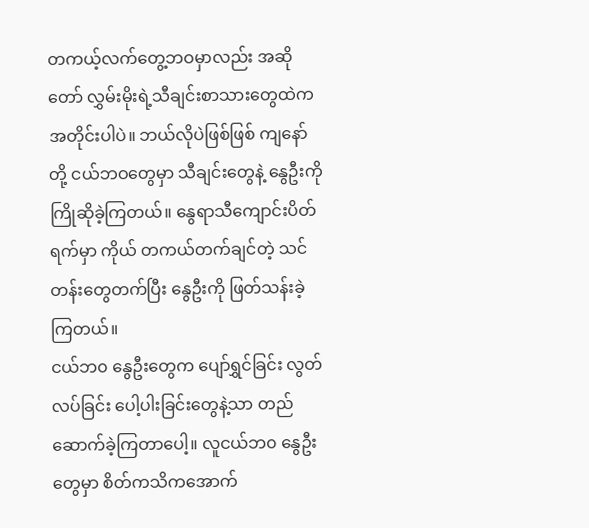တကယ့်လက်တွေ့ဘဝမှာလည်း အဆိုတော် လွှမ်းမိုးရဲ့သီချင်းစာသားတွေထဲက အတိုင်းပါပဲ။ ဘယ်လိုပဲဖြစ်ဖြစ် ကျနော်တို့ ငယ်ဘဝတွေမှာ သီချင်းတွေနဲ့ နွေဦးကို ကြိုဆိုခဲ့ကြတယ်။ နွေရာသီကျောင်းပိတ်ရက်မှာ ကိုယ် တကယ်တက်ချင်တဲ့ သင် တန်းတွေတက်ပြီး နွေဦးကို ဖြတ်သန်းခဲ့ကြတယ်။
ငယ်ဘ၀ နွေဦးတွေက ပျော်ရွှင်ခြင်း လွတ်လပ်ခြင်း ပေါ့ပါးခြင်းတွေနဲ့သာ တည်ဆောက်ခဲ့ကြတာပေါ့။ လူငယ်ဘ၀ နွေဦး တွေမှာ စိတ်ကသိကအောက်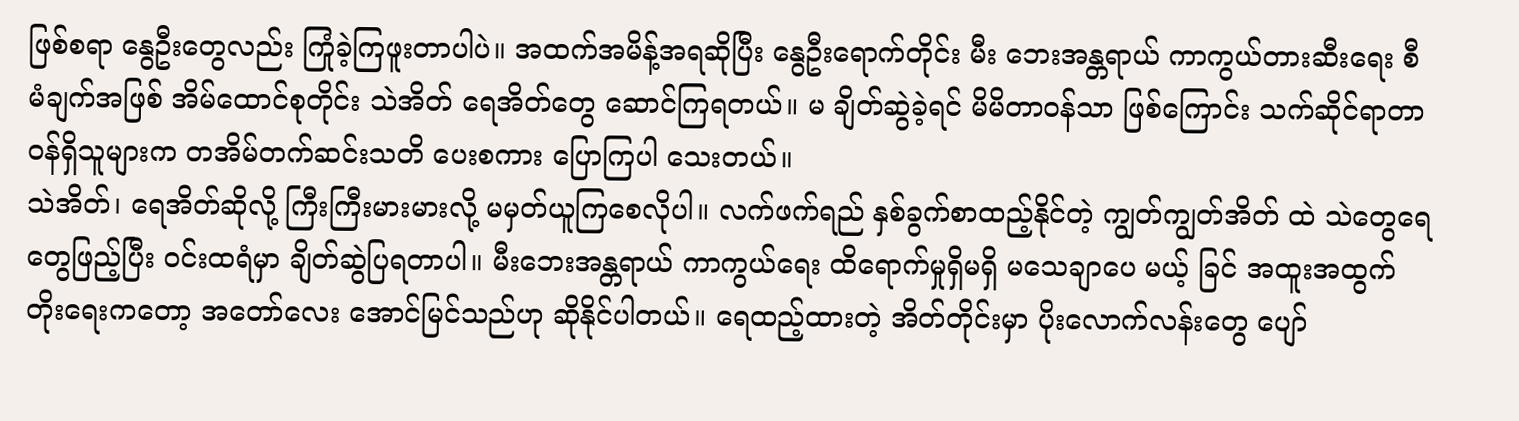ဖြစ်စရာ နွေဦးတွေလည်း ကြုံခဲ့ကြဖူးတာပါပဲ။ အထက်အမိန့်အရဆိုပြီး နွေဦးရောက်တိုင်း မီး ဘေးအန္တရာယ် ကာကွယ်တားဆီးရေး စီမံချက်အဖြစ် အိမ်ထောင်စုတိုင်း သဲအိတ် ရေအိတ်တွေ ဆောင်ကြရတယ်။ မ ချိတ်ဆွဲခဲ့ရင် မိမိတာဝန်သာ ဖြစ်ကြောင်း သက်ဆိုင်ရာတာဝန်ရှိသူများက တအိမ်တက်ဆင်းသတိ ပေးစကား ပြောကြပါ သေးတယ်။
သဲအိတ်၊ ရေအိတ်ဆိုလို့ ကြီးကြီးမားမားလို့ မမှတ်ယူကြစေလိုပါ။ လက်ဖက်ရည် နှစ်ခွက်စာထည့်နိုင်တဲ့ ကျွတ်ကျွတ်အိတ် ထဲ သဲတွေရေတွေဖြည့်ပြီး ဝင်းထရံမှာ ချိတ်ဆွဲပြရတာပါ။ မီးဘေးအန္တရာယ် ကာကွယ်ရေး ထိရောက်မှုရှိမရှိ မသေချာပေ မယ့် ခြင် အထူးအထွက်တိုးရေးကတော့ အတော်လေး အောင်မြင်သည်ဟု ဆိုနိုင်ပါတယ်။ ရေထည့်ထားတဲ့ အိတ်တိုင်းမှာ ပိုးလောက်လန်းတွေ ပျော်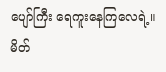ပျော်ကြီး ရေကူးနေကြလေရဲ့။
မိတ်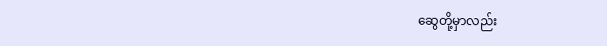ဆွေတို့မှာလည်း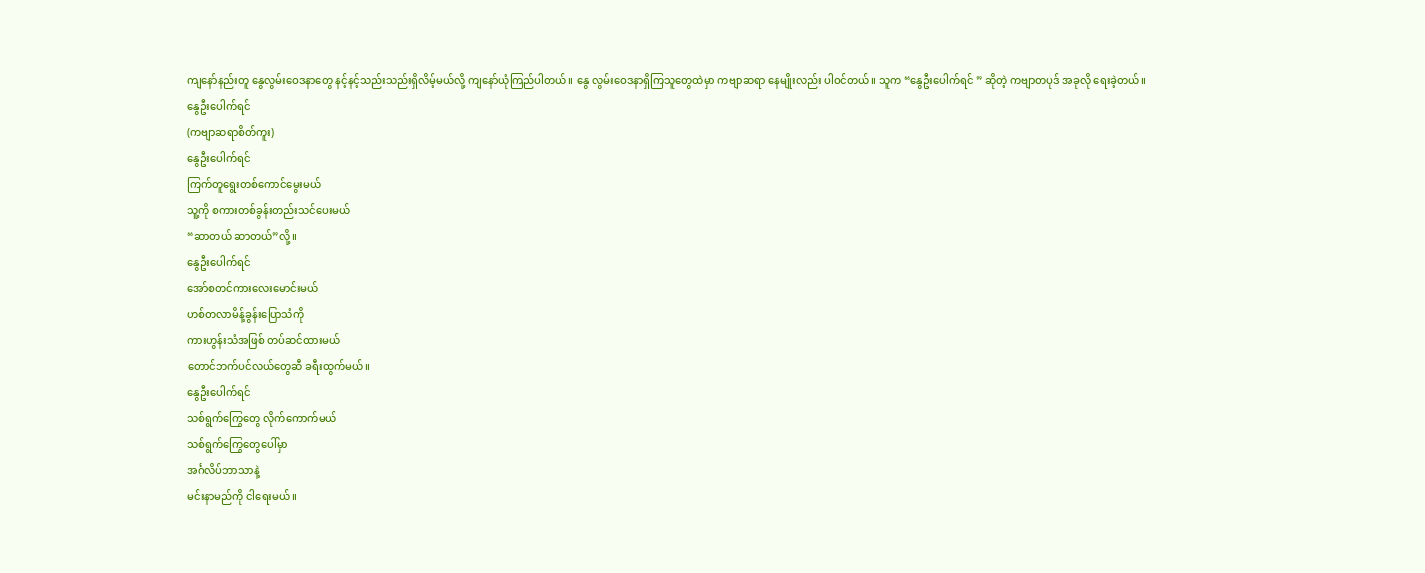ကျနော်နည်းတူ နွေလွမ်းဝေဒနာတွေ နင့်နင့်သည်းသည်းရှိလိမ့်မယ်လို့ ကျနော်ယုံကြည်ပါတယ်။ နွေ လွမ်းဝေဒနာရှိကြသူတွေထဲမှာ ကဗျာဆရာ နေမျိုးလည်း ပါဝင်တယ်။ သူက “နွေဦးပေါက်ရင် ” ဆိုတဲ့ ကဗျာတပုဒ် အခုလို ရေးခဲ့တယ်။
နွေဦးပေါက်ရင်
(ကဗျာဆရာစိတ်ကူး)
နွေဦးပေါက်ရင်
ကြက်တူရွေးတစ်ကောင်မွေးမယ်
သူ့ကို စကားတစ်ခွန်းတည်းသင်ပေးမယ်
“ဆာတယ် ဆာတယ်”လို့။
နွေဦးပေါက်ရင်
အော်စတင်ကားလေးမောင်းမယ်
ဟစ်တလာမိန့်ခွန်းပြောသံကို
ကားဟွန်းသံအဖြစ် တပ်ဆင်ထားမယ်
တောင်ဘက်ပင်လယ်တွေဆီ ခရီးထွက်မယ်။
နွေဦးပေါက်ရင်
သစ်ရွက်ကြွေတွေ လိုက်ကောက်မယ်
သစ်ရွက်ကြွေတွေပေါ်မှာ
အင်္ဂလိပ်ဘာသာနဲ့
မင်းနာမည်ကို ငါရေးမယ်။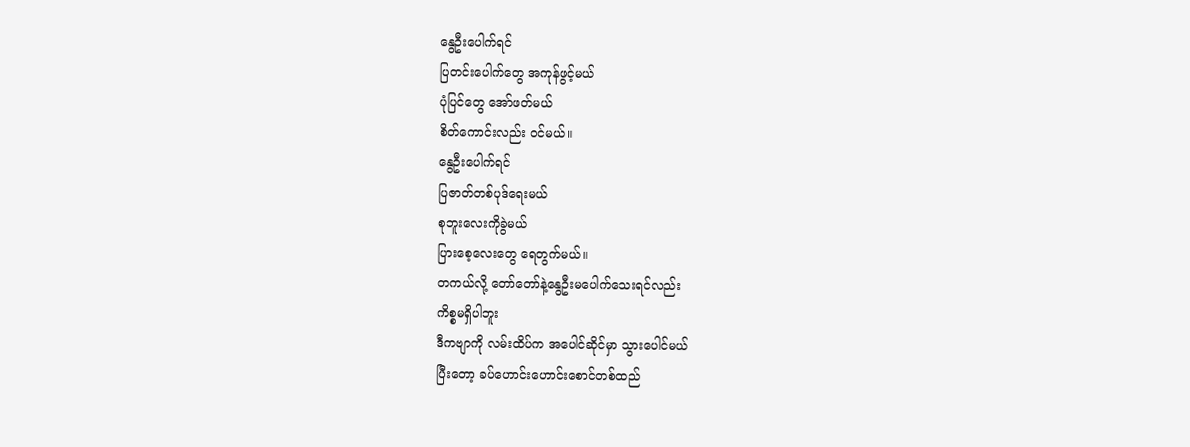နွေဦးပေါက်ရင်
ပြတင်းပေါက်တွေ အကုန်ဖွင့်မယ်
ပုံပြင်တွေ အော်ဖတ်မယ်
စိတ်ကောင်းလည်း ဝင်မယ်။
နွေဦးပေါက်ရင်
ပြဇာတ်တစ်ပုဒ်ရေးမယ်
စုဘူးလေးကိုခွဲမယ်
ပြားစေ့လေးတွေ ရေတွက်မယ်။
တကယ်လို့ တော်တော်နဲ့နွေဦးမပေါက်သေးရင်လည်း
ကိစ္စမရှိပါဘူး
ဒီကဗျာကို လမ်းထိပ်က အပေါင်ဆိုင်မှာ သွားပေါင်မယ်
ပြီးတော့ ခပ်ဟောင်းဟောင်းစောင်တစ်ထည်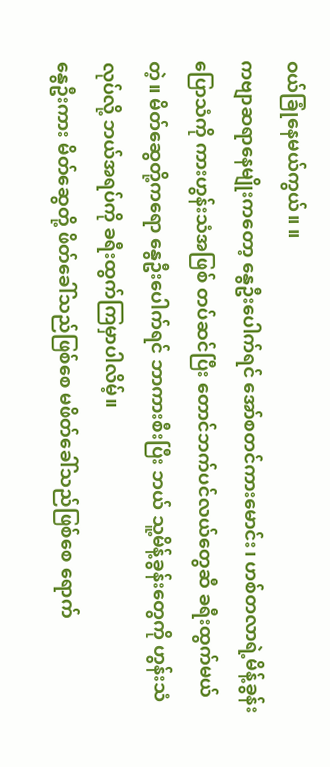ဝယ်ခြုံနေမယ်ကွယ်။ ။
ကဗျာဆရာနေမျိုးကတော့ နွေဦးပေါက်ရင် အော်စတင်ကားမောင်း၊ ဟစ်တလာရဲ့မိန့်ခွန်းပြောသံကို ကားဟွန်းသံအဖြစ် တပ်ဆင်ပြီး တောင်ဘက်ပင်လယ်တွေဆီ ခရီးထွက်မယ်တဲ့။ မိတ်ဆွေတို့ကရော နွေဦးပေါက်ရင် ဘာကားစီးပြီး ဘယ် သူ့မိန့်ခွန်းတွေကို ဟွန်းသံလုပ်လို့ ဘယ်အရပ်ကို ခရီးထွက်ကြမှာပါလိမ့်။
နွေဦးကား မိတ်ဆွေတို့ ဖိတ်ခေါ်သည်ဖြစ်စေ မဖိတ်ခေါ်သည်ဖြစ်စေ ရောက်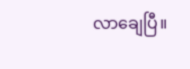လာချေပြီ။